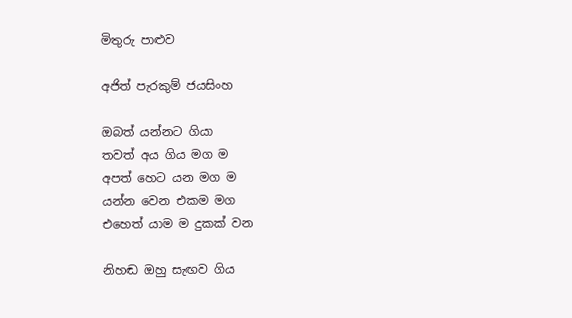මිතුරු පාළුව

අජිත් පැරකුම් ජයසිංහ

ඔබත් යන්නට ගියා
තවත් අය ගිය මග ම
අපත් හෙට යන මග ම
යන්න වෙන එකම මග
එහෙත් යාම ම දුකක් වන

නිහඬ ඔහු සැඟව ගිය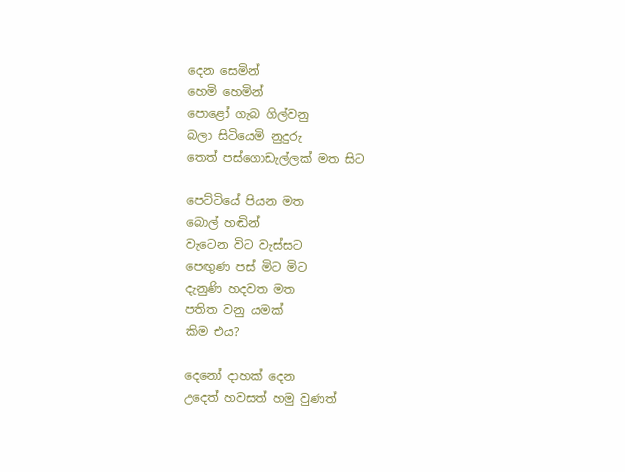දෙන සෙමින්
හෙමි හෙමින්
පොළෝ ගැබ ගිල්වනු
බලා සිටියෙමි නුදුරු
තෙත් පස්ගොඩැල්ලක් මත සිට

පෙට්ටියේ පියන මත
බොල් හඬින්
වැටෙන විට වැස්සට
පෙඟුණ පස් මිට මිට
දැනුණි හදවත මත
පතිත වනු යමක්
කිම එය?

දෙනෝ දාහක් දෙන
උදෙත් හවසත් හමු වුණත්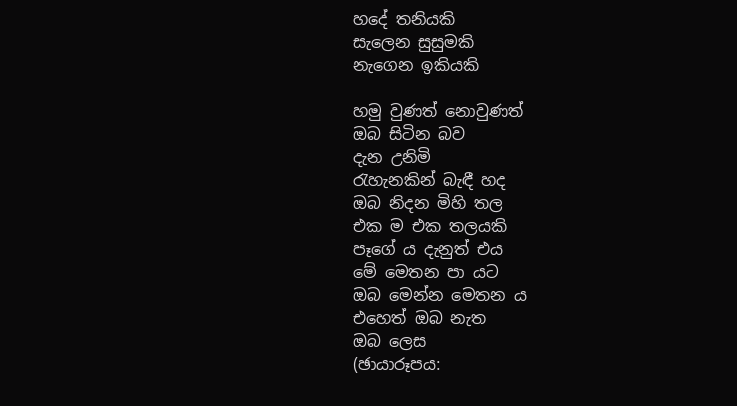හදේ තනියකි
සැලෙන සුසුමකි
නැගෙන ඉකියකි

හමු වුණත් නොවුණත්
ඔබ සිටින බව
දැන උනිමි
රැහැනකින් බැඳී හද
ඔබ නිදන මිහි තල
එක ම එක තලයකි
පෑගේ ය දැනුත් එය
මේ මෙතන පා යට
ඔබ මෙන්න මෙතන ය
එහෙත් ඔබ නැත
ඔබ ලෙස
(ඡායාරූපය: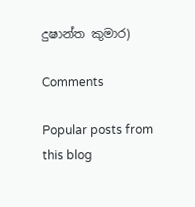දුෂාන්ත කුමාර)

Comments

Popular posts from this blog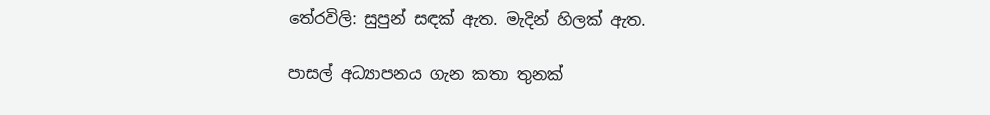තේරවිලි: සුපුන් සඳක් ඇත. මැදින් හිලක් ඇත.

පාසල් අධ්‍යාපනය ගැන කතා තුනක්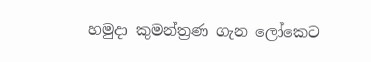හමුදා කුමන්ත්‍රණ ගැන ලෝකෙට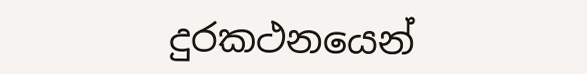දුරකථනයෙන්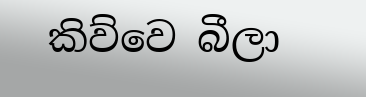කිව්වෙ බීලා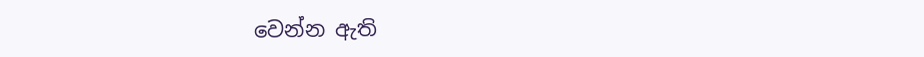වෙන්න ඇති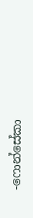-ෆොන්සේකා